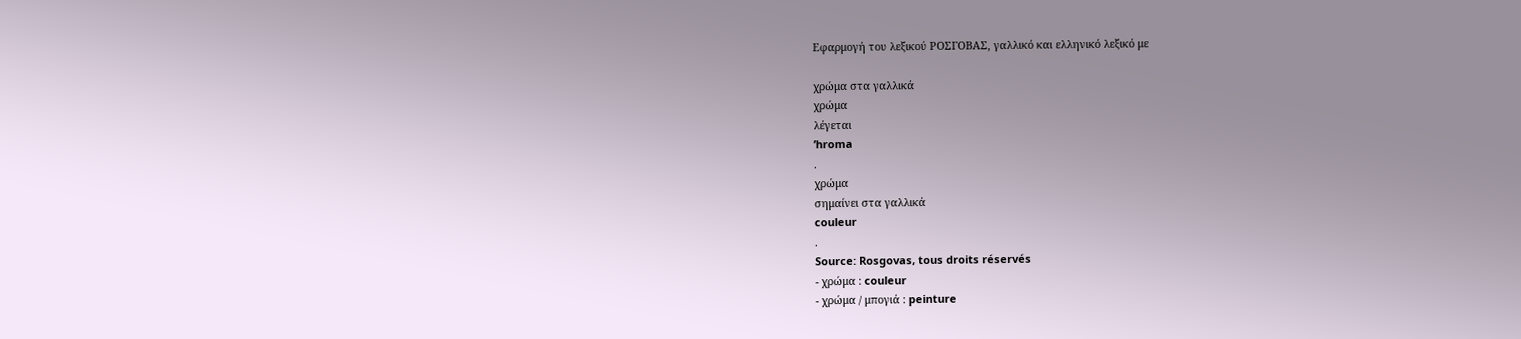Εφαρμογή του λεξικού ΡΟΣΓΟΒΑΣ, γαλλικό και ελληνικό λεξικό με

χρώμα στα γαλλικά
χρώμα
λέγεται
’hroma
.
χρώμα
σημαίνει στα γαλλικά
couleur
.
Source: Rosgovas, tous droits réservés
- χρώμα : couleur
- χρώμα / μπογιά : peinture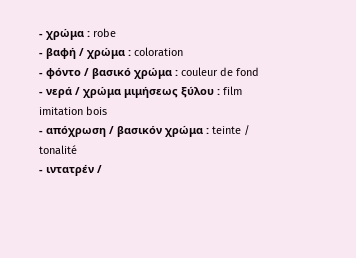- χρώμα : robe
- βαφή / χρώμα : coloration
- φόντο / βασικό χρώμα : couleur de fond
- νερά / χρώμα μιμήσεως ξύλου : film imitation bois
- απόχρωση / βασικόν χρώμα : teinte / tonalité
- ιντατρέν /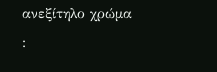ανεξίτηλο χρώμα :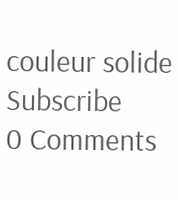couleur solide
Subscribe
0 Comments